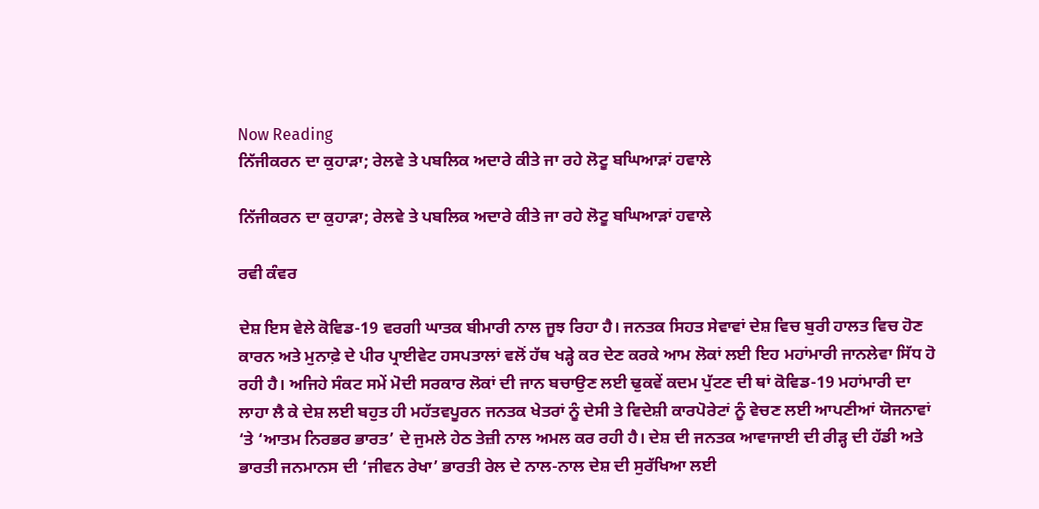Now Reading
ਨਿੱਜੀਕਰਨ ਦਾ ਕੁਹਾੜਾ; ਰੇਲਵੇ ਤੇ ਪਬਲਿਕ ਅਦਾਰੇ ਕੀਤੇ ਜਾ ਰਹੇ ਲੋਟੂ ਬਘਿਆੜਾਂ ਹਵਾਲੇ

ਨਿੱਜੀਕਰਨ ਦਾ ਕੁਹਾੜਾ; ਰੇਲਵੇ ਤੇ ਪਬਲਿਕ ਅਦਾਰੇ ਕੀਤੇ ਜਾ ਰਹੇ ਲੋਟੂ ਬਘਿਆੜਾਂ ਹਵਾਲੇ

ਰਵੀ ਕੰਵਰ

ਦੇਸ਼ ਇਸ ਵੇਲੇ ਕੋਵਿਡ-19 ਵਰਗੀ ਘਾਤਕ ਬੀਮਾਰੀ ਨਾਲ ਜੂਝ ਰਿਹਾ ਹੈ। ਜਨਤਕ ਸਿਹਤ ਸੇਵਾਵਾਂ ਦੇਸ਼ ਵਿਚ ਬੁਰੀ ਹਾਲਤ ਵਿਚ ਹੋਣ ਕਾਰਨ ਅਤੇ ਮੁਨਾਫ਼ੇ ਦੇ ਪੀਰ ਪ੍ਰਾਈਵੇਟ ਹਸਪਤਾਲਾਂ ਵਲੋਂ ਹੱਥ ਖੜ੍ਹੇ ਕਰ ਦੇਣ ਕਰਕੇ ਆਮ ਲੋਕਾਂ ਲਈ ਇਹ ਮਹਾਂਮਾਰੀ ਜਾਨਲੇਵਾ ਸਿੱਧ ਹੋ ਰਹੀ ਹੈ। ਅਜਿਹੇ ਸੰਕਟ ਸਮੇਂ ਮੋਦੀ ਸਰਕਾਰ ਲੋਕਾਂ ਦੀ ਜਾਨ ਬਚਾਉਣ ਲਈ ਢੁਕਵੇਂ ਕਦਮ ਪੁੱਟਣ ਦੀ ਥਾਂ ਕੋਵਿਡ-19 ਮਹਾਂਮਾਰੀ ਦਾ ਲਾਹਾ ਲੈ ਕੇ ਦੇਸ਼ ਲਈ ਬਹੁਤ ਹੀ ਮਹੱਤਵਪੂਰਨ ਜਨਤਕ ਖੇਤਰਾਂ ਨੂੰ ਦੇਸੀ ਤੇ ਵਿਦੇਸ਼ੀ ਕਾਰਪੋਰੇਟਾਂ ਨੂੰ ਵੇਚਣ ਲਈ ਆਪਣੀਆਂ ਯੋਜਨਾਵਾਂ ‘ਤੇ ‘ਆਤਮ ਨਿਰਭਰ ਭਾਰਤ’ ਦੇ ਜੁਮਲੇ ਹੇਠ ਤੇਜ਼ੀ ਨਾਲ ਅਮਲ ਕਰ ਰਹੀ ਹੈ। ਦੇਸ਼ ਦੀ ਜਨਤਕ ਆਵਾਜਾਈ ਦੀ ਰੀੜ੍ਹ ਦੀ ਹੱਡੀ ਅਤੇ ਭਾਰਤੀ ਜਨਮਾਨਸ ਦੀ ‘ਜੀਵਨ ਰੇਖਾ’ ਭਾਰਤੀ ਰੇਲ ਦੇ ਨਾਲ-ਨਾਲ ਦੇਸ਼ ਦੀ ਸੁਰੱਖਿਆ ਲਈ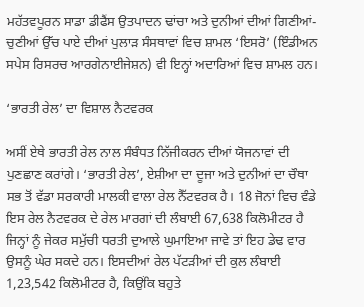ਮਹੱਤਵਪੂਰਨ ਸਾਡਾ ਡੀਫੈਂਸ ਉਤਪਾਦਨ ਢਾਂਚਾ ਅਤੇ ਦੁਨੀਆਂ ਦੀਆਂ ਗਿਣੀਆਂ-ਚੁਣੀਆਂ ਉੱਚ ਪਾਏ ਦੀਆਂ ਪੁਲਾੜ ਸੰਸਥਾਵਾਂ ਵਿਚ ਸ਼ਾਮਲ ‘ਇਸਰੋ’ (ਇੰਡੀਅਨ ਸਪੇਸ ਰਿਸਰਚ ਆਰਗੇਨਾਈਜੇਸ਼ਨ) ਵੀ ਇਨ੍ਹਾਂ ਅਦਾਰਿਆਂ ਵਿਚ ਸ਼ਾਮਲ ਹਨ।

‘ਭਾਰਤੀ ਰੇਲ’ ਦਾ ਵਿਸ਼ਾਲ ਨੈਟਵਰਕ

ਅਸੀਂ ਏਥੇ ਭਾਰਤੀ ਰੇਲ ਨਾਲ ਸੰਬੰਧਤ ਨਿੱਜੀਕਰਨ ਦੀਆਂ ਯੋਜਨਾਵਾਂ ਦੀ ਪੁਣਛਾਣ ਕਰਾਂਗੇ। ‘ਭਾਰਤੀ ਰੇਲ’, ਏਸ਼ੀਆ ਦਾ ਦੂਜਾ ਅਤੇ ਦੁਨੀਆਂ ਦਾ ਚੌਥਾ ਸਭ ਤੋਂ ਵੱਡਾ ਸਰਕਾਰੀ ਮਾਲਕੀ ਵਾਲਾ ਰੇਲ ਨੈੱਟਵਰਕ ਹੈ। 18 ਜੋਨਾਂ ਵਿਚ ਵੰਡੇ ਇਸ ਰੇਲ ਨੈਟਵਰਕ ਦੇ ਰੇਲ ਮਾਰਗਾਂ ਦੀ ਲੰਬਾਈ 67,638 ਕਿਲੋਮੀਟਰ ਹੈ ਜਿਨ੍ਹਾਂ ਨੂੰ ਜੇਕਰ ਸਮੁੱਚੀ ਧਰਤੀ ਦੁਆਲੇ ਘੁਮਾਇਆ ਜਾਵੇ ਤਾਂ ਇਹ ਡੇਢ ਵਾਰ ਉਸਨੂੰ ਘੇਰ ਸਕਦੇ ਹਨ। ਇਸਦੀਆਂ ਰੇਲ ਪੱਟੜੀਆਂ ਦੀ ਕੁਲ ਲੰਬਾਈ 1,23,542 ਕਿਲੋਮੀਟਰ ਹੈ, ਕਿਉਂਕਿ ਬਹੁਤੇ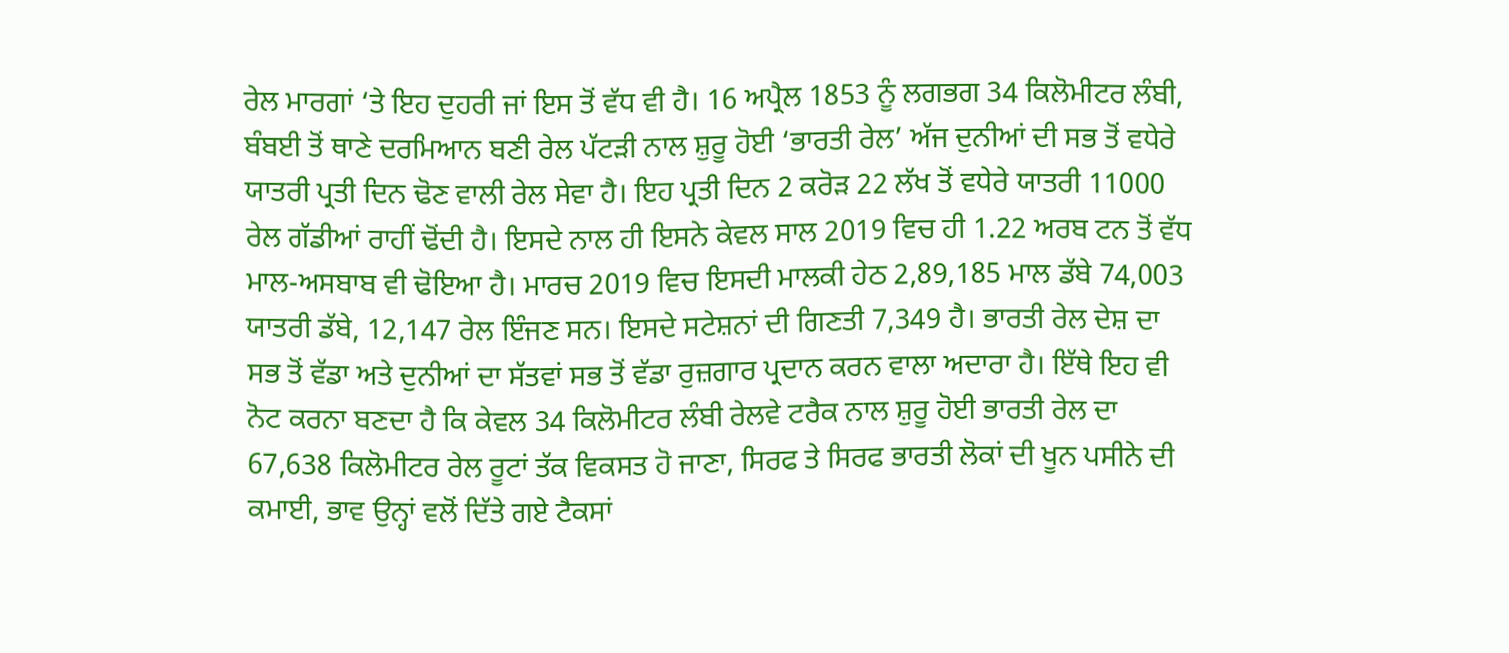ਰੇਲ ਮਾਰਗਾਂ ‘ਤੇ ਇਹ ਦੁਹਰੀ ਜਾਂ ਇਸ ਤੋਂ ਵੱਧ ਵੀ ਹੈ। 16 ਅਪ੍ਰੈਲ 1853 ਨੂੰ ਲਗਭਗ 34 ਕਿਲੋਮੀਟਰ ਲੰਬੀ, ਬੰਬਈ ਤੋਂ ਥਾਣੇ ਦਰਮਿਆਨ ਬਣੀ ਰੇਲ ਪੱਟੜੀ ਨਾਲ ਸ਼ੁਰੂ ਹੋਈ ‘ਭਾਰਤੀ ਰੇਲ’ ਅੱਜ ਦੁਨੀਆਂ ਦੀ ਸਭ ਤੋਂ ਵਧੇਰੇ ਯਾਤਰੀ ਪ੍ਰਤੀ ਦਿਨ ਢੋਣ ਵਾਲੀ ਰੇਲ ਸੇਵਾ ਹੈ। ਇਹ ਪ੍ਰਤੀ ਦਿਨ 2 ਕਰੋੜ 22 ਲੱਖ ਤੋਂ ਵਧੇਰੇ ਯਾਤਰੀ 11000 ਰੇਲ ਗੱਡੀਆਂ ਰਾਹੀਂ ਢੋਂਦੀ ਹੈ। ਇਸਦੇ ਨਾਲ ਹੀ ਇਸਨੇ ਕੇਵਲ ਸਾਲ 2019 ਵਿਚ ਹੀ 1.22 ਅਰਬ ਟਨ ਤੋਂ ਵੱਧ ਮਾਲ-ਅਸਬਾਬ ਵੀ ਢੋਇਆ ਹੈ। ਮਾਰਚ 2019 ਵਿਚ ਇਸਦੀ ਮਾਲਕੀ ਹੇਠ 2,89,185 ਮਾਲ ਡੱਬੇ 74,003 ਯਾਤਰੀ ਡੱਬੇ, 12,147 ਰੇਲ ਇੰਜਣ ਸਨ। ਇਸਦੇ ਸਟੇਸ਼ਨਾਂ ਦੀ ਗਿਣਤੀ 7,349 ਹੈ। ਭਾਰਤੀ ਰੇਲ ਦੇਸ਼ ਦਾ ਸਭ ਤੋਂ ਵੱਡਾ ਅਤੇ ਦੁਨੀਆਂ ਦਾ ਸੱਤਵਾਂ ਸਭ ਤੋਂ ਵੱਡਾ ਰੁਜ਼ਗਾਰ ਪ੍ਰਦਾਨ ਕਰਨ ਵਾਲਾ ਅਦਾਰਾ ਹੈ। ਇੱਥੇ ਇਹ ਵੀ ਨੋਟ ਕਰਨਾ ਬਣਦਾ ਹੈ ਕਿ ਕੇਵਲ 34 ਕਿਲੋਮੀਟਰ ਲੰਬੀ ਰੇਲਵੇ ਟਰੈਕ ਨਾਲ ਸ਼ੁਰੂ ਹੋਈ ਭਾਰਤੀ ਰੇਲ ਦਾ 67,638 ਕਿਲੋਮੀਟਰ ਰੇਲ ਰੂਟਾਂ ਤੱਕ ਵਿਕਸਤ ਹੋ ਜਾਣਾ, ਸਿਰਫ ਤੇ ਸਿਰਫ ਭਾਰਤੀ ਲੋਕਾਂ ਦੀ ਖੂਨ ਪਸੀਨੇ ਦੀ ਕਮਾਈ, ਭਾਵ ਉਨ੍ਹਾਂ ਵਲੋਂ ਦਿੱਤੇ ਗਏ ਟੈਕਸਾਂ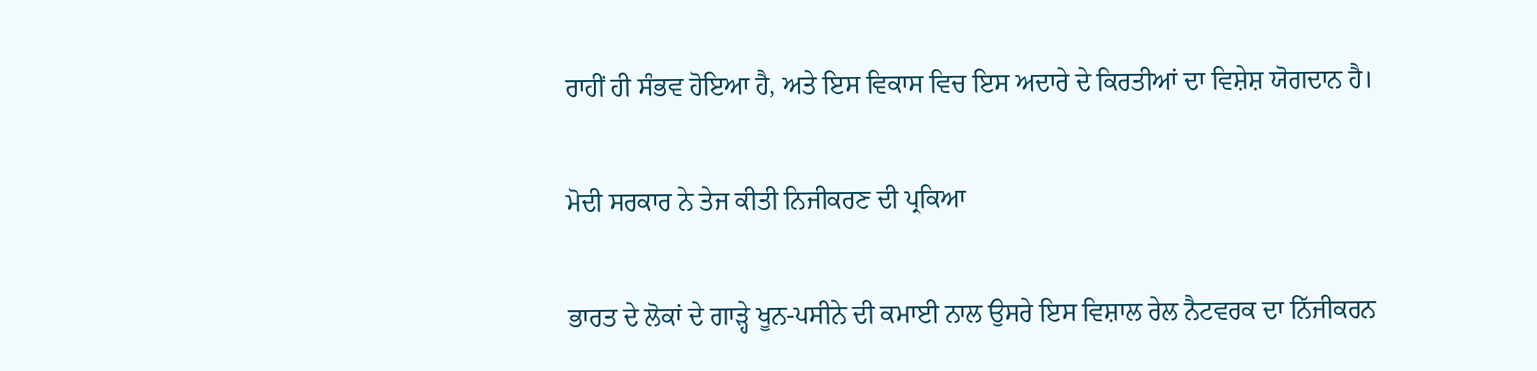ਰਾਹੀਂ ਹੀ ਸੰਭਵ ਹੋਇਆ ਹੈ, ਅਤੇ ਇਸ ਵਿਕਾਸ ਵਿਚ ਇਸ ਅਦਾਰੇ ਦੇ ਕਿਰਤੀਆਂ ਦਾ ਵਿਸ਼ੇਸ਼ ਯੋਗਦਾਨ ਹੈ।

ਮੋਦੀ ਸਰਕਾਰ ਨੇ ਤੇਜ ਕੀਤੀ ਨਿਜੀਕਰਣ ਦੀ ਪ੍ਰਕਿਆ

ਭਾਰਤ ਦੇ ਲੋਕਾਂ ਦੇ ਗਾੜ੍ਹੇ ਖੂਨ-ਪਸੀਨੇ ਦੀ ਕਮਾਈ ਨਾਲ ਉਸਰੇ ਇਸ ਵਿਸ਼ਾਲ ਰੇਲ ਨੈਟਵਰਕ ਦਾ ਨਿੱਜੀਕਰਨ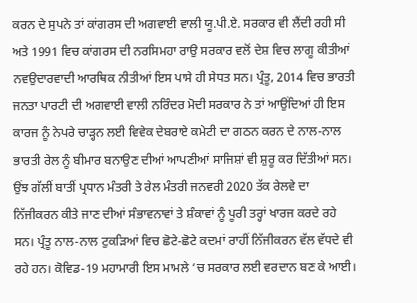ਕਰਨ ਦੇ ਸੁਪਨੇ ਤਾਂ ਕਾਂਗਰਸ ਦੀ ਅਗਵਾਈ ਵਾਲੀ ਯੂ.ਪੀ.ਏ. ਸਰਕਾਰ ਵੀ ਲੈਂਦੀ ਰਹੀ ਸੀ ਅਤੇ 1991 ਵਿਚ ਕਾਂਗਰਸ ਦੀ ਨਰਸਿਮਹਾ ਰਾਉ ਸਰਕਾਰ ਵਲੋਂ ਦੇਸ਼ ਵਿਚ ਲਾਗੂ ਕੀਤੀਆਂ ਨਵਉਦਾਰਵਾਦੀ ਆਰਥਿਕ ਨੀਤੀਆਂ ਇਸ ਪਾਸੇ ਹੀ ਸੇਧਤ ਸਨ। ਪ੍ਰੰਤੂ, 2014 ਵਿਚ ਭਾਰਤੀ ਜਨਤਾ ਪਾਰਟੀ ਦੀ ਅਗਵਾਈ ਵਾਲੀ ਨਰਿੰਦਰ ਮੋਦੀ ਸਰਕਾਰ ਨੇ ਤਾਂ ਆਉਂਦਿਆਂ ਹੀ ਇਸ ਕਾਰਜ ਨੂੰ ਨੇਪਰੇ ਚਾੜ੍ਹਨ ਲਈ ਵਿਵੇਕ ਦੇਬਰਾਏ ਕਮੇਟੀ ਦਾ ਗਠਨ ਕਰਨ ਦੇ ਨਾਲ-ਨਾਲ ਭਾਰਤੀ ਰੇਲ ਨੂੰ ਬੀਮਾਰ ਬਨਾਉਣ ਦੀਆਂ ਆਪਣੀਆਂ ਸਾਜਿਸ਼ਾਂ ਵੀ ਸ਼ੁਰੂ ਕਰ ਦਿੱਤੀਆਂ ਸਨ। ਉਂਝ ਗੱਲੀਂ ਬਾਤੀਂ ਪ੍ਰਧਾਨ ਮੰਤਰੀ ਤੇ ਰੇਲ ਮੰਤਰੀ ਜਨਵਰੀ 2020 ਤੱਕ ਰੇਲਵੇ ਦਾ ਨਿੱਜੀਕਰਨ ਕੀਤੇ ਜਾਣ ਦੀਆਂ ਸੰਭਾਵਨਾਵਾਂ ਤੇ ਸ਼ੰਕਾਵਾਂ ਨੂੰ ਪੂਰੀ ਤਰ੍ਹਾਂ ਖਾਰਜ ਕਰਦੇ ਰਹੇ ਸਨ। ਪ੍ਰੰਤੂ ਨਾਲ-ਨਾਲ ਟੁਕੜਿਆਂ ਵਿਚ ਛੋਟੇ-ਛੋਟੇ ਕਦਮਾਂ ਰਾਹੀਂ ਨਿੱਜੀਕਰਨ ਵੱਲ ਵੱਧਦੇ ਵੀ ਰਹੇ ਹਨ। ਕੋਵਿਡ-19 ਮਹਾਮਾਰੀ ਇਸ ਮਾਮਲੇ ‘ਚ ਸਰਕਾਰ ਲਈ ਵਰਦਾਨ ਬਣ ਕੇ ਆਈ।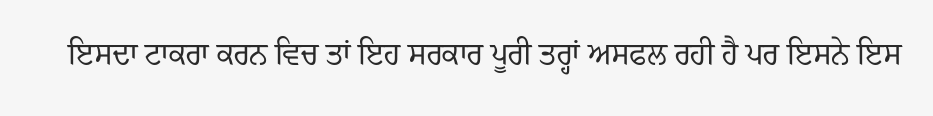ਇਸਦਾ ਟਾਕਰਾ ਕਰਨ ਵਿਚ ਤਾਂ ਇਹ ਸਰਕਾਰ ਪੂਰੀ ਤਰ੍ਹਾਂ ਅਸਫਲ ਰਹੀ ਹੈ ਪਰ ਇਸਨੇ ਇਸ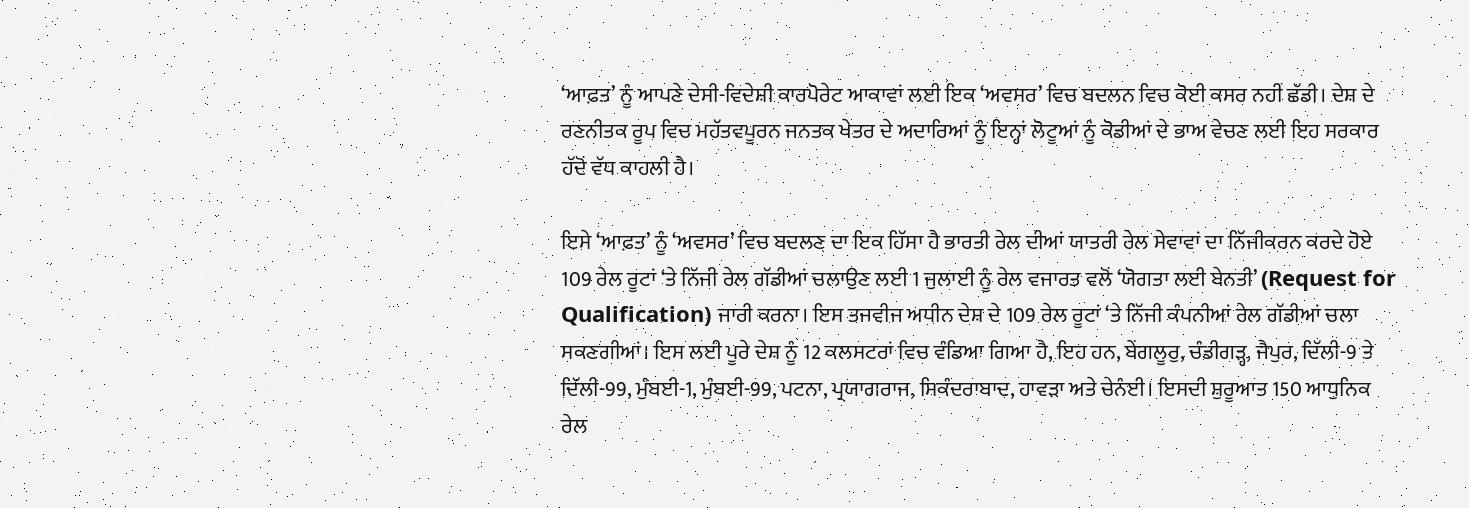‘ਆਫ਼ਤ’ ਨੂੰ ਆਪਣੇ ਦੇਸੀ-ਵਿਦੇਸ਼ੀ ਕਾਰਪੋਰੇਟ ਆਕਾਵਾਂ ਲਈ ਇਕ ‘ਅਵਸਰ’ ਵਿਚ ਬਦਲਨ ਵਿਚ ਕੋਈ ਕਸਰ ਨਹੀਂ ਛੱਡੀ। ਦੇਸ਼ ਦੇ ਰਣਨੀਤਕ ਰੂਪ ਵਿਚ ਮਹੱਤਵਪੂਰਨ ਜਨਤਕ ਖੇਤਰ ਦੇ ਅਦਾਰਿਆਂ ਨੂੰ ਇਨ੍ਹਾਂ ਲੋਟੂਆਂ ਨੂੰ ਕੋਡੀਆਂ ਦੇ ਭਾਅ ਵੇਚਣ ਲਈ ਇਹ ਸਰਕਾਰ ਹੱਦੋਂ ਵੱਧ ਕਾਹਲੀ ਹੈ।

ਇਸੇ ‘ਆਫ਼ਤ’ ਨੂੰ ‘ਅਵਸਰ’ ਵਿਚ ਬਦਲਣ ਦਾ ਇਕ ਹਿੱਸਾ ਹੈ ਭਾਰਤੀ ਰੇਲ ਦੀਆਂ ਯਾਤਰੀ ਰੇਲ ਸੇਵਾਵਾਂ ਦਾ ਨਿੱਜੀਕਰਨ ਕਰਦੇ ਹੋਏ 109 ਰੇਲ ਰੂਟਾਂ ‘ਤੇ ਨਿੱਜੀ ਰੇਲ ਗੱਡੀਆਂ ਚਲਾਉਣ ਲਈ 1 ਜੁਲਾਈ ਨੂੰ ਰੇਲ ਵਜਾਰਤ ਵਲੋਂ ‘ਯੋਗਤਾ ਲਈ ਬੇਨਤੀ’ (Request for Qualification) ਜਾਰੀ ਕਰਨਾ। ਇਸ ਤਜਵੀਜ ਅਧੀਨ ਦੇਸ਼ ਦੇ 109 ਰੇਲ ਰੂਟਾਂ ‘ਤੇ ਨਿੱਜੀ ਕੰਪਨੀਆਂ ਰੇਲ ਗੱਡੀਆਂ ਚਲਾ ਸਕਣਗੀਆਂ। ਇਸ ਲਈ ਪੂਰੇ ਦੇਸ਼ ਨੂੰ 12 ਕਲਸਟਰਾਂ ਵਿਚ ਵੰਡਿਆ ਗਿਆ ਹੈ, ਇਹ ਹਨ, ਬੇਂਗਲੂਰੁ, ਚੰਡੀਗੜ੍ਹ, ਜੈਪੁਰ, ਦਿੱਲੀ-9 ਤੇ ਦਿੱਲੀ-99, ਮੁੰਬਈ-1, ਮੁੰਬਈ-99, ਪਟਨਾ, ਪ੍ਰਯਾਗਰਾਜ, ਸਿਕੰਦਰਾਬਾਦ, ਹਾਵੜਾ ਅਤੇ ਚੇਨੰਈ। ਇਸਦੀ ਸ਼ੁਰੂਆਤ 150 ਆਧੁਨਿਕ ਰੇਲ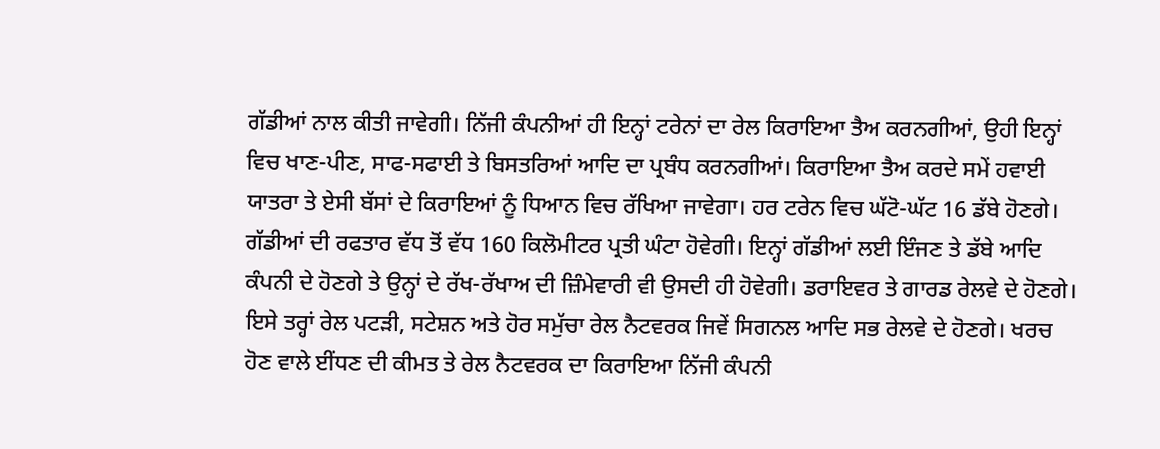ਗੱਡੀਆਂ ਨਾਲ ਕੀਤੀ ਜਾਵੇਗੀ। ਨਿੱਜੀ ਕੰਪਨੀਆਂ ਹੀ ਇਨ੍ਹਾਂ ਟਰੇਨਾਂ ਦਾ ਰੇਲ ਕਿਰਾਇਆ ਤੈਅ ਕਰਨਗੀਆਂ, ਉਹੀ ਇਨ੍ਹਾਂ ਵਿਚ ਖਾਣ-ਪੀਣ, ਸਾਫ-ਸਫਾਈ ਤੇ ਬਿਸਤਰਿਆਂ ਆਦਿ ਦਾ ਪ੍ਰਬੰਧ ਕਰਨਗੀਆਂ। ਕਿਰਾਇਆ ਤੈਅ ਕਰਦੇ ਸਮੇਂ ਹਵਾਈ ਯਾਤਰਾ ਤੇ ਏਸੀ ਬੱਸਾਂ ਦੇ ਕਿਰਾਇਆਂ ਨੂੰ ਧਿਆਨ ਵਿਚ ਰੱਖਿਆ ਜਾਵੇਗਾ। ਹਰ ਟਰੇਨ ਵਿਚ ਘੱਟੋ-ਘੱਟ 16 ਡੱਬੇ ਹੋਣਗੇ। ਗੱਡੀਆਂ ਦੀ ਰਫਤਾਰ ਵੱਧ ਤੋਂ ਵੱਧ 160 ਕਿਲੋਮੀਟਰ ਪ੍ਰਤੀ ਘੰਟਾ ਹੋਵੇਗੀ। ਇਨ੍ਹਾਂ ਗੱਡੀਆਂ ਲਈ ਇੰਜਣ ਤੇ ਡੱਬੇ ਆਦਿ ਕੰਪਨੀ ਦੇ ਹੋਣਗੇ ਤੇ ਉਨ੍ਹਾਂ ਦੇ ਰੱਖ-ਰੱਖਾਅ ਦੀ ਜ਼ਿੰਮੇਵਾਰੀ ਵੀ ਉਸਦੀ ਹੀ ਹੋਵੇਗੀ। ਡਰਾਇਵਰ ਤੇ ਗਾਰਡ ਰੇਲਵੇ ਦੇ ਹੋਣਗੇ। ਇਸੇ ਤਰ੍ਹਾਂ ਰੇਲ ਪਟੜੀ, ਸਟੇਸ਼ਨ ਅਤੇ ਹੋਰ ਸਮੁੱਚਾ ਰੇਲ ਨੈਟਵਰਕ ਜਿਵੇਂ ਸਿਗਨਲ ਆਦਿ ਸਭ ਰੇਲਵੇ ਦੇ ਹੋਣਗੇ। ਖਰਚ ਹੋਣ ਵਾਲੇ ਈਂਧਣ ਦੀ ਕੀਮਤ ਤੇ ਰੇਲ ਨੈਟਵਰਕ ਦਾ ਕਿਰਾਇਆ ਨਿੱਜੀ ਕੰਪਨੀ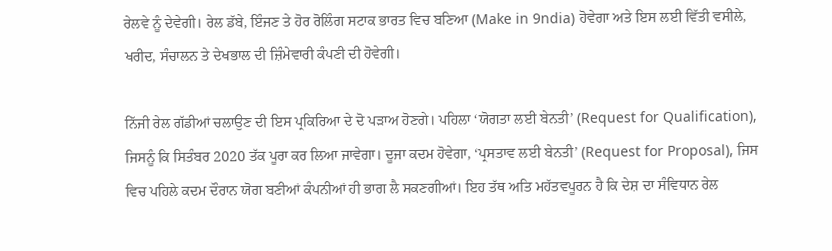ਰੇਲਵੇ ਨੂੰ ਦੇਵੇਗੀ। ਰੇਲ ਡੱਬੇ, ਇੰਜਣ ਤੇ ਹੋਰ ਰੋਲਿੰਗ ਸਟਾਕ ਭਾਰਤ ਵਿਚ ਬਣਿਆ (Make in 9ndia) ਹੋਵੇਗਾ ਅਤੇ ਇਸ ਲਈ ਵਿੱਤੀ ਵਸੀਲੇ, ਖਰੀਦ, ਸੰਚਾਲਨ ਤੇ ਦੇਖਭਾਲ ਦੀ ਜ਼ਿੰਮੇਵਾਰੀ ਕੰਪਣੀ ਦੀ ਹੋਵੇਗੀ।

ਨਿੱਜੀ ਰੇਲ ਗੱਡੀਆਂ ਚਲਾਉਣ ਦੀ ਇਸ ਪ੍ਰਕਿਰਿਆ ਦੇ ਦੋ ਪੜਾਅ ਹੋਣਗੇ। ਪਹਿਲਾ ‘ਯੋਗਤਾ ਲਈ ਬੇਨਤੀ’ (Request for Qualification), ਜਿਸਨੂੰ ਕਿ ਸਿਤੰਬਰ 2020 ਤੱਕ ਪੂਰਾ ਕਰ ਲਿਆ ਜਾਵੇਗਾ। ਦੂਜਾ ਕਦਮ ਹੋਵੇਗਾ, ‘ਪ੍ਰਸਤਾਵ ਲਈ ਬੇਨਤੀ’ (Request for Proposal), ਜਿਸ ਵਿਚ ਪਹਿਲੇ ਕਦਮ ਦੌਰਾਨ ਯੋਗ ਬਣੀਆਂ ਕੰਪਨੀਆਂ ਹੀ ਭਾਗ ਲੈ ਸਕਣਗੀਆਂ। ਇਹ ਤੱਥ ਅਤਿ ਮਹੱਤਵਪੂਰਨ ਹੈ ਕਿ ਦੇਸ਼ ਦਾ ਸੰਵਿਧਾਨ ਰੇਲ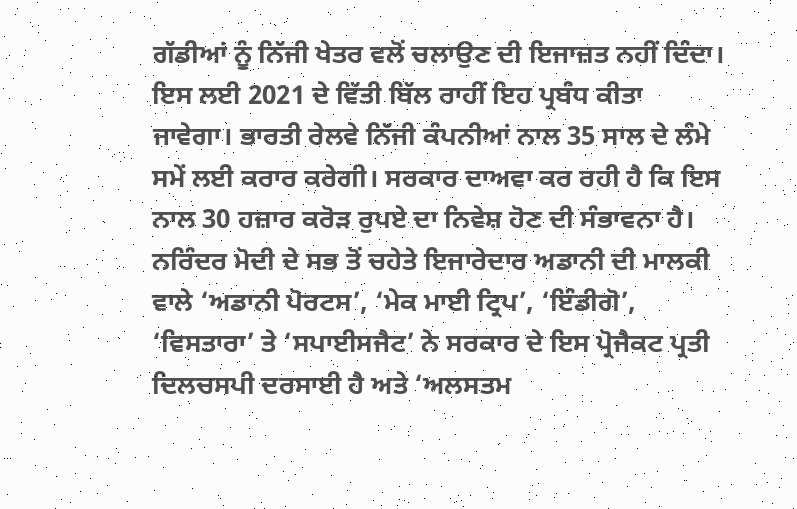ਗੱਡੀਆਂ ਨੂੰ ਨਿੱਜੀ ਖੇਤਰ ਵਲੋਂ ਚਲਾਉਣ ਦੀ ਇਜਾਜ਼ਤ ਨਹੀਂ ਦਿੰਦਾ। ਇਸ ਲਈ 2021 ਦੇ ਵਿੱਤੀ ਬਿੱਲ ਰਾਹੀਂ ਇਹ ਪ੍ਰਬੰਧ ਕੀਤਾ ਜਾਵੇਗਾ। ਭਾਰਤੀ ਰੇਲਵੇ ਨਿੱਜੀ ਕੰਪਨੀਆਂ ਨਾਲ 35 ਸਾਲ ਦੇ ਲੰਮੇ ਸਮੇਂ ਲਈ ਕਰਾਰ ਕਰੇਗੀ। ਸਰਕਾਰ ਦਾਅਵਾ ਕਰ ਰਹੀ ਹੈ ਕਿ ਇਸ ਨਾਲ 30 ਹਜ਼ਾਰ ਕਰੋੜ ਰੁਪਏ ਦਾ ਨਿਵੇਸ਼ ਹੋਣ ਦੀ ਸੰਭਾਵਨਾ ਹੈ। ਨਰਿੰਦਰ ਮੋਦੀ ਦੇ ਸਭ ਤੋਂ ਚਹੇਤੇ ਇਜਾਰੇਦਾਰ ਅਡਾਨੀ ਦੀ ਮਾਲਕੀ ਵਾਲੇ ‘ਅਡਾਨੀ ਪੋਰਟਸ’, ‘ਮੇਕ ਮਾਈ ਟ੍ਰਿਪ’, ‘ਇੰਡੀਗੋ’, ‘ਵਿਸਤਾਰਾ’ ਤੇ ‘ਸਪਾਈਸਜੈਟ’ ਨੇ ਸਰਕਾਰ ਦੇ ਇਸ ਪ੍ਰੋਜੈਕਟ ਪ੍ਰਤੀ ਦਿਲਚਸਪੀ ਦਰਸਾਈ ਹੈ ਅਤੇ ‘ਅਲਸਤਮ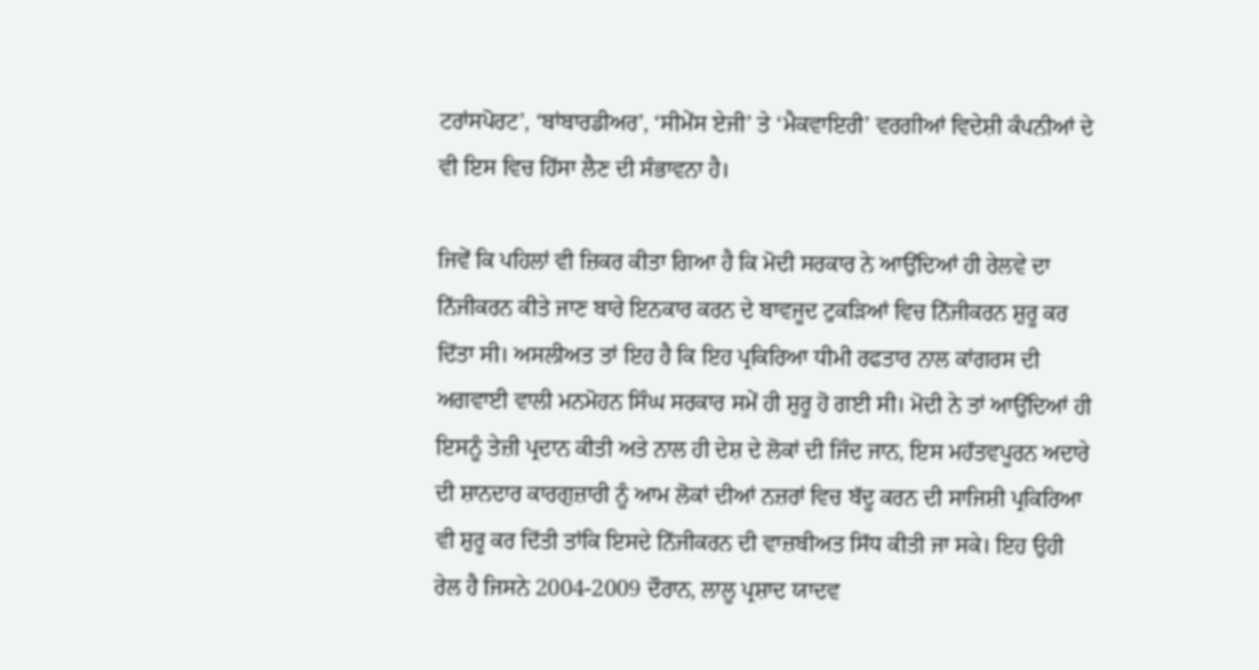ਟਰਾਂਸਪੋਰਟ’, ‘ਬਾਂਬਾਰਡੀਅਰ’, ‘ਸੀਮੇਂਸ ਏਜੀ’ ਤੇ ‘ਮੈਕਵਾਇਰੀ’ ਵਰਗੀਆਂ ਵਿਦੇਸ਼ੀ ਕੰਪਨੀਆਂ ਦੇ ਵੀ ਇਸ ਵਿਚ ਹਿੱਸਾ ਲੈਣ ਦੀ ਸੰਭਾਵਨਾ ਹੈ।

ਜਿਵੇਂ ਕਿ ਪਹਿਲਾਂ ਵੀ ਜ਼ਿਕਰ ਕੀਤਾ ਗਿਆ ਹੈ ਕਿ ਮੋਦੀ ਸਰਕਾਰ ਨੇ ਆਉਂਦਿਆਂ ਹੀ ਰੇਲਵੇ ਦਾ ਨਿੱਜੀਕਰਨ ਕੀਤੇ ਜਾਣ ਬਾਰੇ ਇਨਕਾਰ ਕਰਨ ਦੇ ਬਾਵਜੂਦ ਟੁਕੜਿਆਂ ਵਿਚ ਨਿੱਜੀਕਰਨ ਸ਼ੁਰੂ ਕਰ ਦਿੱਤਾ ਸੀ। ਅਸਲੀਅਤ ਤਾਂ ਇਹ ਹੈ ਕਿ ਇਹ ਪ੍ਰਕਿਰਿਆ ਧੀਮੀ ਰਫਤਾਰ ਨਾਲ ਕਾਂਗਰਸ ਦੀ ਅਗਵਾਈ ਵਾਲੀ ਮਨਮੋਹਨ ਸਿੰਘ ਸਰਕਾਰ ਸਮੇਂ ਹੀ ਸ਼ੁਰੂ ਹੋ ਗਈ ਸੀ। ਮੋਦੀ ਨੇ ਤਾਂ ਆਉਂਦਿਆਂ ਹੀ ਇਸਨੂੰ ਤੇਜ਼ੀ ਪ੍ਰਦਾਨ ਕੀਤੀ ਅਤੇ ਨਾਲ ਹੀ ਦੇਸ਼ ਦੇ ਲੋਕਾਂ ਦੀ ਜਿੰਦ ਜਾਨ, ਇਸ ਮਹੱਤਵਪੂਰਨ ਅਦਾਰੇ ਦੀ ਸ਼ਾਨਦਾਰ ਕਾਰਗੁਜ਼ਾਰੀ ਨੂੰ ਆਮ ਲੋਕਾਂ ਦੀਆਂ ਨਜ਼ਰਾਂ ਵਿਚ ਬੱਦੂ ਕਰਨ ਦੀ ਸਾਜਿਸ਼ੀ ਪ੍ਰਕਿਰਿਆ ਵੀ ਸ਼ੁਰੂ ਕਰ ਦਿੱਤੀ ਤਾਂਕਿ ਇਸਦੇ ਨਿੱਜੀਕਰਨ ਦੀ ਵਾਜ਼ਬੀਅਤ ਸਿੱਧ ਕੀਤੀ ਜਾ ਸਕੇ। ਇਹ ਉਹੀ ਰੇਲ ਹੈ ਜਿਸਨੇ 2004-2009 ਦੌਰਾਨ, ਲਾਲੂ ਪ੍ਰਸ਼ਾਦ ਯਾਦਵ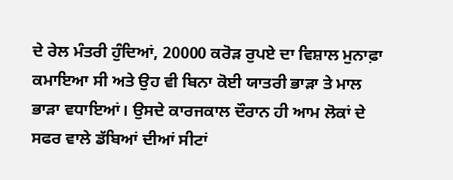ਦੇ ਰੇਲ ਮੰਤਰੀ ਹੁੰਦਿਆਂ, 20000 ਕਰੋੜ ਰੁਪਏ ਦਾ ਵਿਸ਼ਾਲ ਮੁਨਾਫ਼ਾ ਕਮਾਇਆ ਸੀ ਅਤੇ ਉਹ ਵੀ ਬਿਨਾ ਕੋਈ ਯਾਤਰੀ ਭਾੜਾ ਤੇ ਮਾਲ ਭਾੜਾ ਵਧਾਇਆਂ। ਉਸਦੇ ਕਾਰਜਕਾਲ ਦੌਰਾਨ ਹੀ ਆਮ ਲੋਕਾਂ ਦੇ ਸਫਰ ਵਾਲੇ ਡੱਬਿਆਂ ਦੀਆਂ ਸੀਟਾਂ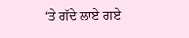‘ਤੇ ਗੱਦੇ ਲਾਏ ਗਏ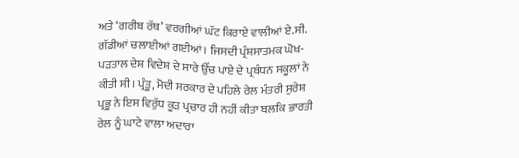ਅਤੇ ‘ਗਰੀਬ ਰੱਥ’ ਵਰਗੀਆਂ ਘੱਟ ਕਿਰਾਏ ਵਾਲੀਆਂ ਏ.ਸੀ. ਗੱਡੀਆਂ ਚਲਾਈਆਂ ਗਈਆਂ। ਜਿਸਦੀ ਪ੍ਰੰਸ਼ਸਾਤਮਕ ਘੋਖ-ਪੜਤਾਲ ਦੇਸ਼ ਵਿਦੇਸ਼ ਦੇ ਸਾਰੇ ਉੱਚ ਪਾਏ ਦੇ ਪ੍ਰਬੰਧਨ ਸਕੂਲਾਂ ਨੇ ਕੀਤੀ ਸੀ। ਪ੍ਰੰਤੂ, ਮੋਦੀ ਸਰਕਾਰ ਦੇ ਪਹਿਲੇ ਰੇਲ ਮੰਤਰੀ ਸੁਰੇਸ਼ ਪ੍ਰਭੂ ਨੇ ਇਸ ਵਿਰੁੱਧ ਕੂੜ ਪ੍ਰਚਾਰ ਹੀ ਨਹੀਂ ਕੀਤਾ ਬਲਕਿ ਭਾਰਤੀ ਰੇਲ ਨੂੰ ਘਾਟੇ ਵਾਲਾ ਅਦਾਰਾ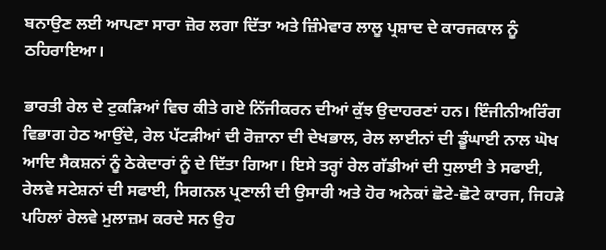ਬਨਾਉਣ ਲਈ ਆਪਣਾ ਸਾਰਾ ਜ਼ੋਰ ਲਗਾ ਦਿੱਤਾ ਅਤੇ ਜ਼ਿੰਮੇਵਾਰ ਲਾਲੂ ਪ੍ਰਸ਼ਾਦ ਦੇ ਕਾਰਜਕਾਲ ਨੂੰ ਠਹਿਰਾਇਆ।

ਭਾਰਤੀ ਰੇਲ ਦੇ ਟੁਕੜਿਆਂ ਵਿਚ ਕੀਤੇ ਗਏ ਨਿੱਜੀਕਰਨ ਦੀਆਂ ਕੁੱਝ ਉਦਾਹਰਣਾਂ ਹਨ। ਇੰਜੀਨੀਅਰਿੰਗ ਵਿਭਾਗ ਹੇਠ ਆਉਂਦੇ, ਰੇਲ ਪੱਟੜੀਆਂ ਦੀ ਰੋਜ਼ਾਨਾ ਦੀ ਦੇਖਭਾਲ, ਰੇਲ ਲਾਈਨਾਂ ਦੀ ਡੂੰਘਾਈ ਨਾਲ ਘੋਖ ਆਦਿ ਸੈਕਸ਼ਨਾਂ ਨੂੰ ਠੇਕੇਦਾਰਾਂ ਨੂੰ ਦੇ ਦਿੱਤਾ ਗਿਆ। ਇਸੇ ਤਰ੍ਹਾਂ ਰੇਲ ਗੱਡੀਆਂ ਦੀ ਧੁਲਾਈ ਤੇ ਸਫਾਈ, ਰੇਲਵੇ ਸਟੇਸ਼ਨਾਂ ਦੀ ਸਫਾਈ, ਸਿਗਨਲ ਪ੍ਰਣਾਲੀ ਦੀ ਉਸਾਰੀ ਅਤੇ ਹੋਰ ਅਨੇਕਾਂ ਛੋਟੇ-ਛੋਟੇ ਕਾਰਜ, ਜਿਹੜੇ ਪਹਿਲਾਂ ਰੇਲਵੇ ਮੁਲਾਜ਼ਮ ਕਰਦੇ ਸਨ ਉਹ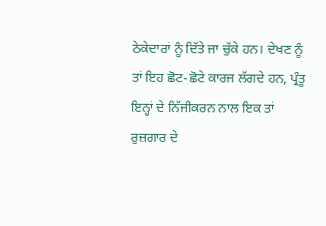ਠੇਕੇਦਾਰਾਂ ਨੂੰ ਦਿੱਤੇ ਜਾ ਚੁੱਕੇ ਹਨ। ਦੇਖਣ ਨੂੰ ਤਾਂ ਇਹ ਛੋਟ-ਛੋਟੇ ਕਾਰਜ ਲੱਗਦੇ ਹਨ, ਪ੍ਰੰਤੂ ਇਨ੍ਹਾਂ ਦੇ ਨਿੱਜੀਕਰਨ ਨਾਲ ਇਕ ਤਾਂ ਰੁਜ਼ਗਾਰ ਦੇ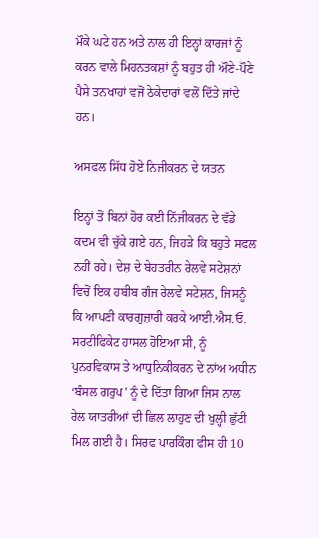ਮੌਕੇ ਘਟੇ ਹਨ ਅਤੇ ਨਾਲ ਹੀ ਇਨ੍ਹਾਂ ਕਾਰਜਾਂ ਨੂੰ ਕਰਨ ਵਾਲੇ ਮਿਹਨਤਕਸ਼ਾਂ ਨੂੰ ਬਹੁਤ ਹੀ ਔਣੇ-ਪੌਣੇ ਪੈਸੇ ਤਨਖਾਹਾਂ ਵਜੋਂ ਠੇਕੇਦਾਰਾਂ ਵਲੋਂ ਦਿੱਤੇ ਜਾਂਦੇ ਹਨ।

ਅਸਫਲ ਸਿੱਧ ਹੋਏ ਨਿਜੀਕਰਨ ਦੇ ਯਤਨ

ਇਨ੍ਹਾਂ ਤੋਂ ਬਿਨਾਂ ਹੋਰ ਕਈ ਨਿੱਜੀਕਰਨ ਦੇ ਵੱਡੇ ਕਦਮ ਵੀ ਚੁੱਕੇ ਗਏ ਹਨ, ਜਿਹੜੇ ਕਿ ਬਹੁਤੇ ਸਫਲ ਨਹੀਂ ਰਹੇ। ਦੇਸ਼ ਦੇ ਬੇਹਤਰੀਨ ਰੇਲਵੇ ਸਟੇਸ਼ਨਾਂ ਵਿਚੋਂ ਇਕ ਹਬੀਬ ਗੰਜ ਰੇਲਵੇ ਸਟੇਸ਼ਨ, ਜਿਸਨੂੰ ਕਿ ਆਪਣੀ ਕਾਰਗੁਜ਼ਾਰੀ ਕਰਕੇ ਆਈ.ਐਸ.ਓ. ਸਰਟੀਫਿਕੇਟ ਹਾਸਲ ਹੋਇਆ ਸੀ, ਨੂੰ ਪੁਨਰਵਿਕਾਸ ਤੇ ਆਧੁਨਿਕੀਕਰਨ ਦੇ ਨਾਂਅ ਅਧੀਨ ‘ਬੰਸਲ ਗਰੁਪ’ ਨੂੰ ਦੇ ਦਿੱਤਾ ਗਿਆ ਜਿਸ ਨਾਲ ਰੇਲ ਯਾਤਰੀਆਂ ਦੀ ਛਿਲ ਲਾਹੁਣ ਦੀ ਖੁਲ੍ਹੀ ਛੁੱਟੀ ਮਿਲ ਗਈ ਹੈ। ਸਿਰਫ ਪਾਰਕਿੰਗ ਫੀਸ ਹੀ 10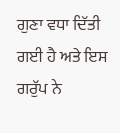ਗੁਣਾ ਵਧਾ ਦਿੱਤੀ ਗਈ ਹੈ ਅਤੇ ਇਸ ਗਰੁੱਪ ਨੇ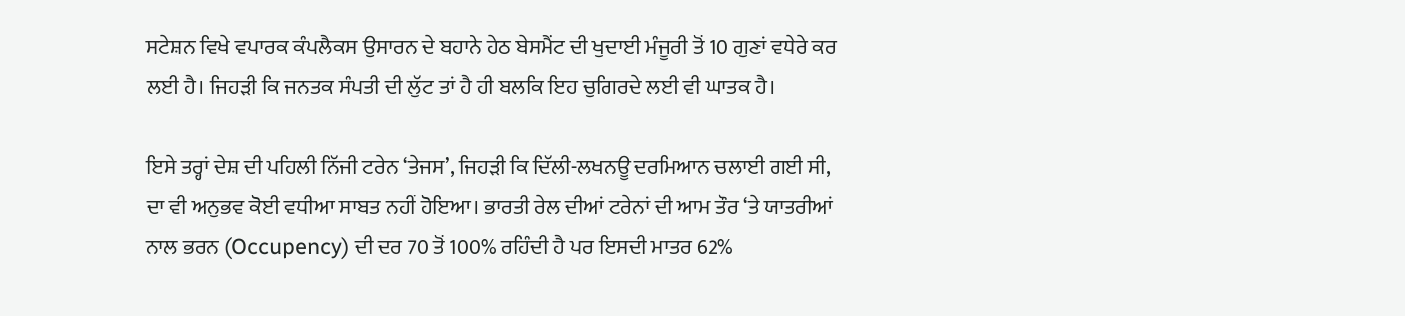ਸਟੇਸ਼ਨ ਵਿਖੇ ਵਪਾਰਕ ਕੰਪਲੈਕਸ ਉਸਾਰਨ ਦੇ ਬਹਾਨੇ ਹੇਠ ਬੇਸਮੈਂਟ ਦੀ ਖੁਦਾਈ ਮੰਜੂਰੀ ਤੋਂ 10 ਗੁਣਾਂ ਵਧੇਰੇ ਕਰ ਲਈ ਹੈ। ਜਿਹੜੀ ਕਿ ਜਨਤਕ ਸੰਪਤੀ ਦੀ ਲੁੱਟ ਤਾਂ ਹੈ ਹੀ ਬਲਕਿ ਇਹ ਚੁਗਿਰਦੇ ਲਈ ਵੀ ਘਾਤਕ ਹੈ।

ਇਸੇ ਤਰ੍ਹਾਂ ਦੇਸ਼ ਦੀ ਪਹਿਲੀ ਨਿੱਜੀ ਟਰੇਨ ‘ਤੇਜਸ’, ਜਿਹੜੀ ਕਿ ਦਿੱਲੀ-ਲਖਨਊ ਦਰਮਿਆਨ ਚਲਾਈ ਗਈ ਸੀ, ਦਾ ਵੀ ਅਨੁਭਵ ਕੋਈ ਵਧੀਆ ਸਾਬਤ ਨਹੀਂ ਹੋਇਆ। ਭਾਰਤੀ ਰੇਲ ਦੀਆਂ ਟਰੇਨਾਂ ਦੀ ਆਮ ਤੌਰ ‘ਤੇ ਯਾਤਰੀਆਂ ਨਾਲ ਭਰਨ (Occupency) ਦੀ ਦਰ 70 ਤੋਂ 100% ਰਹਿੰਦੀ ਹੈ ਪਰ ਇਸਦੀ ਮਾਤਰ 62%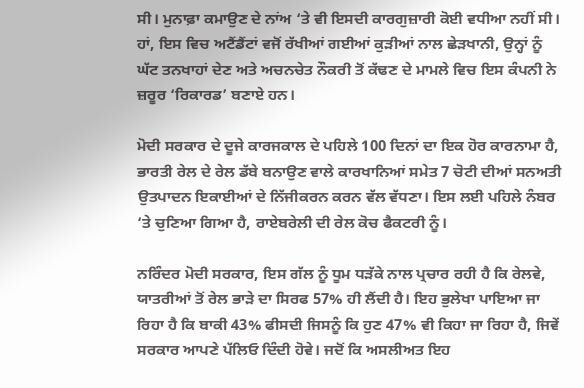ਸੀ। ਮੁਨਾਫ਼ਾ ਕਮਾਉਣ ਦੇ ਨਾਂਅ ‘ਤੇ ਵੀ ਇਸਦੀ ਕਾਰਗੁਜ਼ਾਰੀ ਕੋਈ ਵਧੀਆ ਨਹੀਂ ਸੀ। ਹਾਂ, ਇਸ ਵਿਚ ਅਟੈਂਡੈਂਟਾਂ ਵਜੋਂ ਰੱਖੀਆਂ ਗਈਆਂ ਕੁੜੀਆਂ ਨਾਲ ਛੇੜਖਾਨੀ, ਉਨ੍ਹਾਂ ਨੂੰ ਘੱਟ ਤਨਖਾਹਾਂ ਦੇਣ ਅਤੇ ਅਚਨਚੇਤ ਨੌਕਰੀ ਤੋਂ ਕੱਢਣ ਦੇ ਮਾਮਲੇ ਵਿਚ ਇਸ ਕੰਪਨੀ ਨੇ ਜ਼ਰੂਰ ‘ਰਿਕਾਰਡ’ ਬਣਾਏ ਹਨ।

ਮੋਦੀ ਸਰਕਾਰ ਦੇ ਦੂਜੇ ਕਾਰਜਕਾਲ ਦੇ ਪਹਿਲੇ 100 ਦਿਨਾਂ ਦਾ ਇਕ ਹੋਰ ਕਾਰਨਾਮਾ ਹੈ, ਭਾਰਤੀ ਰੇਲ ਦੇ ਰੇਲ ਡੱਬੇ ਬਨਾਉਣ ਵਾਲੇ ਕਾਰਖਾਨਿਆਂ ਸਮੇਤ 7 ਚੋਟੀ ਦੀਆਂ ਸਨਅਤੀ ਉਤਪਾਦਨ ਇਕਾਈਆਂ ਦੇ ਨਿੱਜੀਕਰਨ ਕਰਨ ਵੱਲ ਵੱਧਣਾ। ਇਸ ਲਈ ਪਹਿਲੇ ਨੰਬਰ ‘ਤੇ ਚੁਣਿਆ ਗਿਆ ਹੈ, ਰਾਏਬਰੇਲੀ ਦੀ ਰੇਲ ਕੋਚ ਫੈਕਟਰੀ ਨੂੰ।

ਨਰਿੰਦਰ ਮੋਦੀ ਸਰਕਾਰ, ਇਸ ਗੱਲ ਨੂੰ ਧੂਮ ਧੜੱਕੇ ਨਾਲ ਪ੍ਰਚਾਰ ਰਹੀ ਹੈ ਕਿ ਰੇਲਵੇ, ਯਾਤਰੀਆਂ ਤੋਂ ਰੇਲ ਭਾੜੇ ਦਾ ਸਿਰਫ 57% ਹੀ ਲੈਂਦੀ ਹੈ। ਇਹ ਭੁਲੇਖਾ ਪਾਇਆ ਜਾ ਰਿਹਾ ਹੈ ਕਿ ਬਾਕੀ 43% ਫੀਸਦੀ ਜਿਸਨੂੰ ਕਿ ਹੁਣ 47% ਵੀ ਕਿਹਾ ਜਾ ਰਿਹਾ ਹੈ, ਜਿਵੇਂ ਸਰਕਾਰ ਆਪਣੇ ਪੱਲਿਓ ਦਿੰਦੀ ਹੋਵੇ। ਜਦੋਂ ਕਿ ਅਸਲੀਅਤ ਇਹ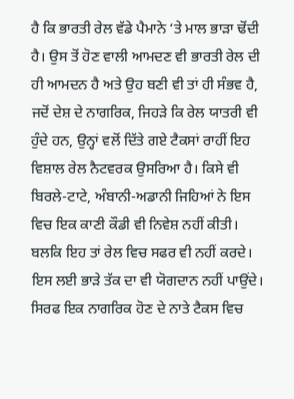ਹੈ ਕਿ ਭਾਰਤੀ ਰੇਲ ਵੱਡੇ ਪੈਮਾਨੇ ‘ਤੇ ਮਾਲ ਭਾੜਾ ਢੋਂਦੀ ਹੈ। ਉਸ ਤੋਂ ਹੋਣ ਵਾਲੀ ਆਮਦਣ ਵੀ ਭਾਰਤੀ ਰੇਲ ਦੀ ਹੀ ਆਮਦਨ ਹੈ ਅਤੇ ਉਹ ਬਣੀ ਵੀ ਤਾਂ ਹੀ ਸੰਭਵ ਹੈ, ਜਦੋਂ ਦੇਸ਼ ਦੇ ਨਾਗਰਿਕ, ਜਿਹੜੇ ਕਿ ਰੇਲ ਯਾਤਰੀ ਵੀ ਹੁੰਦੇ ਹਨ, ਉਨ੍ਹਾਂ ਵਲੋਂ ਦਿੱਤੇ ਗਏ ਟੈਕਸਾਂ ਰਾਹੀਂ ਇਹ ਵਿਸ਼ਾਲ ਰੇਲ ਨੈਟਵਰਕ ਉਸਰਿਆ ਹੈ। ਕਿਸੇ ਵੀ ਬਿਰਲੇ-ਟਾਟੇ, ਅੰਬਾਨੀ-ਅਡਾਨੀ ਜਿਹਿਆਂ ਨੇ ਇਸ ਵਿਚ ਇਕ ਕਾਣੀ ਕੌਡੀ ਵੀ ਨਿਵੇਸ਼ ਨਹੀਂ ਕੀਤੀ। ਬਲਕਿ ਇਹ ਤਾਂ ਰੇਲ ਵਿਚ ਸਫਰ ਵੀ ਨਹੀਂ ਕਰਦੇ। ਇਸ ਲਈ ਭਾੜੇ ਤੱਕ ਦਾ ਵੀ ਯੋਗਦਾਨ ਨਹੀਂ ਪਾਉਂਦੇ। ਸਿਰਫ ਇਕ ਨਾਗਰਿਕ ਹੋਣ ਦੇ ਨਾਤੇ ਟੈਕਸ ਵਿਚ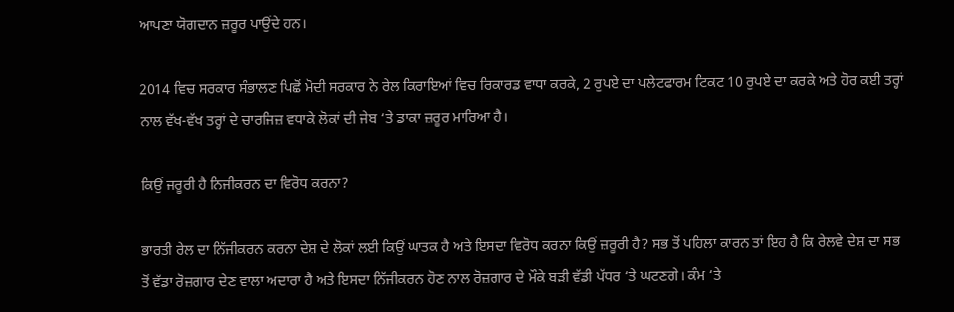ਆਪਣਾ ਯੋਗਦਾਨ ਜ਼ਰੂਰ ਪਾਉਂਦੇ ਹਨ।

2014 ਵਿਚ ਸਰਕਾਰ ਸੰਭਾਲਣ ਪਿਛੋਂ ਮੋਦੀ ਸਰਕਾਰ ਨੇ ਰੇਲ ਕਿਰਾਇਆਂ ਵਿਚ ਰਿਕਾਰਡ ਵਾਧਾ ਕਰਕੇ, 2 ਰੁਪਏ ਦਾ ਪਲੇਟਫਾਰਮ ਟਿਕਟ 10 ਰੁਪਏ ਦਾ ਕਰਕੇ ਅਤੇ ਹੋਰ ਕਈ ਤਰ੍ਹਾਂ ਨਾਲ ਵੱਖ-ਵੱਖ ਤਰ੍ਹਾਂ ਦੇ ਚਾਰਜਿਜ਼ ਵਧਾਕੇ ਲੋਕਾਂ ਦੀ ਜੇਬ ‘ਤੇ ਡਾਕਾ ਜ਼ਰੂਰ ਮਾਰਿਆ ਹੈ।

ਕਿਉਂ ਜਰੂਰੀ ਹੈ ਨਿਜੀਕਰਨ ਦਾ ਵਿਰੋਧ ਕਰਨਾ?

ਭਾਰਤੀ ਰੇਲ ਦਾ ਨਿੱਜੀਕਰਨ ਕਰਨਾ ਦੇਸ਼ ਦੇ ਲੋਕਾਂ ਲਈ ਕਿਉਂ ਘਾਤਕ ਹੈ ਅਤੇ ਇਸਦਾ ਵਿਰੋਧ ਕਰਨਾ ਕਿਉਂ ਜ਼ਰੂਰੀ ਹੈ? ਸਭ ਤੋਂ ਪਹਿਲਾ ਕਾਰਨ ਤਾਂ ਇਹ ਹੈ ਕਿ ਰੇਲਵੇ ਦੇਸ਼ ਦਾ ਸਭ ਤੋਂ ਵੱਡਾ ਰੋਜ਼ਗਾਰ ਦੇਣ ਵਾਲਾ ਅਦਾਰਾ ਹੈ ਅਤੇ ਇਸਦਾ ਨਿੱਜੀਕਰਨ ਹੋਣ ਨਾਲ ਰੋਜ਼ਗਾਰ ਦੇ ਮੌਕੇ ਬੜੀ ਵੱਡੀ ਪੱਧਰ ‘ਤੇ ਘਟਣਗੇ। ਕੰਮ ‘ਤੇ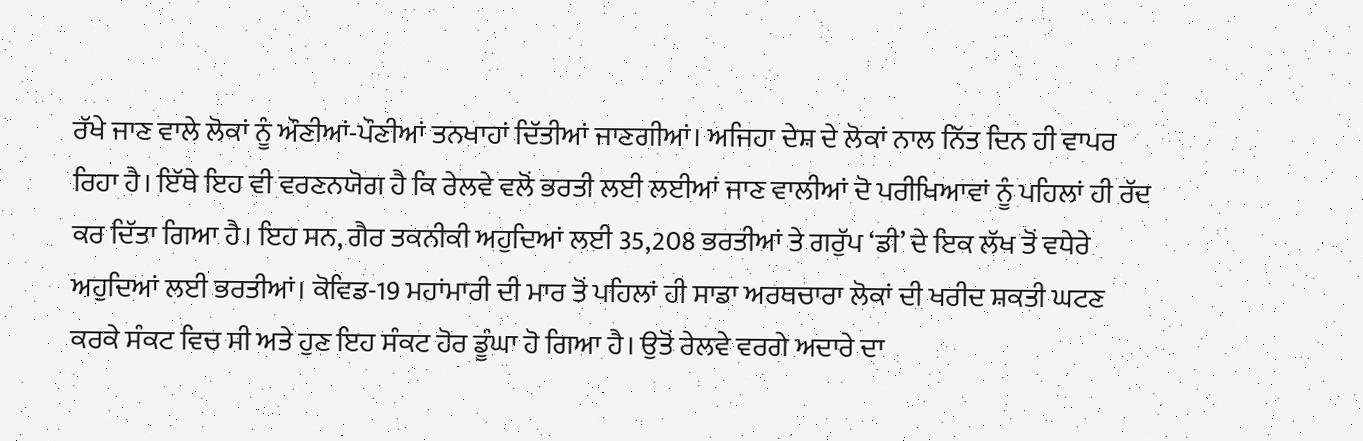ਰੱਖੇ ਜਾਣ ਵਾਲੇ ਲੋਕਾਂ ਨੂੰ ਔਣੀਆਂ-ਪੌਣੀਆਂ ਤਨਖਾਹਾਂ ਦਿੱਤੀਆਂ ਜਾਣਗੀਆਂ। ਅਜਿਹਾ ਦੇਸ਼ ਦੇ ਲੋਕਾਂ ਨਾਲ ਨਿੱਤ ਦਿਨ ਹੀ ਵਾਪਰ ਰਿਹਾ ਹੈ। ਇੱਥੇ ਇਹ ਵੀ ਵਰਣਨਯੋਗ ਹੈ ਕਿ ਰੇਲਵੇ ਵਲੋਂ ਭਰਤੀ ਲਈ ਲਈਆਂ ਜਾਣ ਵਾਲੀਆਂ ਦੋ ਪਰੀਖਿਆਵਾਂ ਨੂੰ ਪਹਿਲਾਂ ਹੀ ਰੱਦ ਕਰ ਦਿੱਤਾ ਗਿਆ ਹੈ। ਇਹ ਸਨ, ਗੈਰ ਤਕਨੀਕੀ ਅਹੁਦਿਆਂ ਲਈ 35,208 ਭਰਤੀਆਂ ਤੇ ਗਰੁੱਪ ‘ਡੀ’ ਦੇ ਇਕ ਲੱਖ ਤੋਂ ਵਧੇਰੇ ਅਹੁਦਿਆਂ ਲਈ ਭਰਤੀਆਂ। ਕੋਵਿਡ-19 ਮਹਾਂਮਾਰੀ ਦੀ ਮਾਰ ਤੋਂ ਪਹਿਲਾਂ ਹੀ ਸਾਡਾ ਅਰਥਚਾਰਾ ਲੋਕਾਂ ਦੀ ਖਰੀਦ ਸ਼ਕਤੀ ਘਟਣ ਕਰਕੇ ਸੰਕਟ ਵਿਚ ਸੀ ਅਤੇ ਹੁਣ ਇਹ ਸੰਕਟ ਹੋਰ ਡੂੰਘਾ ਹੋ ਗਿਆ ਹੈ। ਉਤੋਂ ਰੇਲਵੇ ਵਰਗੇ ਅਦਾਰੇ ਦਾ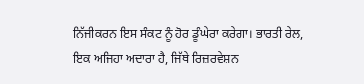ਨਿੱਜੀਕਰਨ ਇਸ ਸੰਕਟ ਨੂੰ ਹੋਰ ਡੂੰਘੇਰਾ ਕਰੇਗਾ। ਭਾਰਤੀ ਰੇਲ, ਇਕ ਅਜਿਹਾ ਅਦਾਰਾ ਹੈ, ਜਿੱਥੇ ਰਿਜ਼ਰਵੇਸ਼ਨ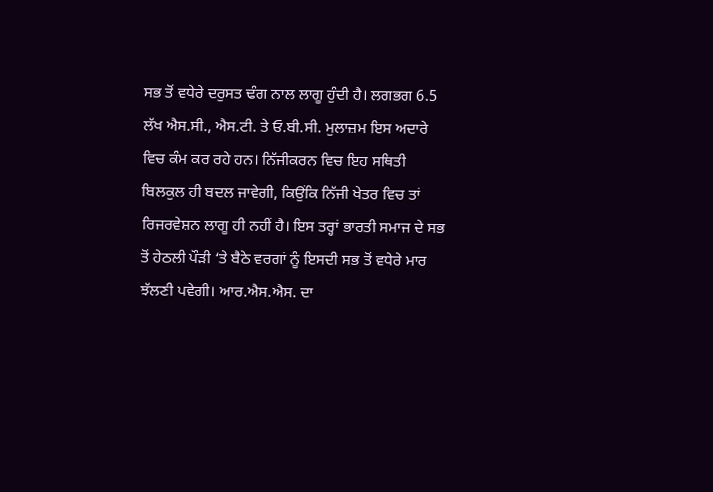ਸਭ ਤੋਂ ਵਧੇਰੇ ਦਰੁਸਤ ਢੰਗ ਨਾਲ ਲਾਗੂ ਹੁੰਦੀ ਹੈ। ਲਗਭਗ 6.5 ਲੱਖ ਐਸ.ਸੀ., ਐਸ.ਟੀ. ਤੇ ਓ.ਬੀ.ਸੀ. ਮੁਲਾਜ਼ਮ ਇਸ ਅਦਾਰੇ ਵਿਚ ਕੰਮ ਕਰ ਰਹੇ ਹਨ। ਨਿੱਜੀਕਰਨ ਵਿਚ ਇਹ ਸਥਿਤੀ ਬਿਲਕੁਲ ਹੀ ਬਦਲ ਜਾਵੇਗੀ, ਕਿਉਂਕਿ ਨਿੱਜੀ ਖੇਤਰ ਵਿਚ ਤਾਂ ਰਿਜਰਵੇਸ਼ਨ ਲਾਗੂ ਹੀ ਨਹੀਂ ਹੈ। ਇਸ ਤਰ੍ਹਾਂ ਭਾਰਤੀ ਸਮਾਜ ਦੇ ਸਭ ਤੋਂ ਹੇਠਲੀ ਪੌੜੀ ‘ਤੇ ਬੈਠੇ ਵਰਗਾਂ ਨੂੰ ਇਸਦੀ ਸਭ ਤੋਂ ਵਧੇਰੇ ਮਾਰ ਝੱਲਣੀ ਪਵੇਗੀ। ਆਰ.ਐਸ.ਐਸ. ਦਾ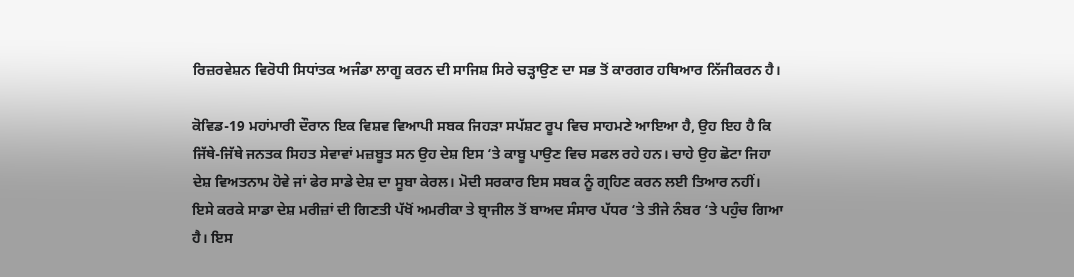ਰਿਜ਼ਰਵੇਸ਼ਨ ਵਿਰੋਧੀ ਸਿਧਾਂਤਕ ਅਜੰਡਾ ਲਾਗੂ ਕਰਨ ਦੀ ਸਾਜਿਸ਼ ਸਿਰੇ ਚੜ੍ਹਾਉਣ ਦਾ ਸਭ ਤੋਂ ਕਾਰਗਰ ਹਥਿਆਰ ਨਿੱਜੀਕਰਨ ਹੈ।

ਕੋਵਿਡ-19 ਮਹਾਂਮਾਰੀ ਦੌਰਾਨ ਇਕ ਵਿਸ਼ਵ ਵਿਆਪੀ ਸਬਕ ਜਿਹੜਾ ਸਪੱਸ਼ਟ ਰੂਪ ਵਿਚ ਸਾਹਮਣੇ ਆਇਆ ਹੈ, ਉਹ ਇਹ ਹੈ ਕਿ ਜਿੱਥੇ-ਜਿੱਥੇ ਜਨਤਕ ਸਿਹਤ ਸੇਵਾਵਾਂ ਮਜ਼ਬੂਤ ਸਨ ਉਹ ਦੇਸ਼ ਇਸ ‘ਤੇ ਕਾਬੂ ਪਾਉਣ ਵਿਚ ਸਫਲ ਰਹੇ ਹਨ। ਚਾਹੇ ਉਹ ਛੋਟਾ ਜਿਹਾ ਦੇਸ਼ ਵਿਅਤਨਾਮ ਹੋਵੇ ਜਾਂ ਫੇਰ ਸਾਡੇ ਦੇਸ਼ ਦਾ ਸੂਬਾ ਕੇਰਲ। ਮੋਦੀ ਸਰਕਾਰ ਇਸ ਸਬਕ ਨੂੰ ਗ੍ਰਹਿਣ ਕਰਨ ਲਈ ਤਿਆਰ ਨਹੀਂ। ਇਸੇ ਕਰਕੇ ਸਾਡਾ ਦੇਸ਼ ਮਰੀਜ਼ਾਂ ਦੀ ਗਿਣਤੀ ਪੱਖੋਂ ਅਮਰੀਕਾ ਤੇ ਬ੍ਰਾਜੀਲ ਤੋਂ ਬਾਅਦ ਸੰਸਾਰ ਪੱਧਰ ‘ਤੇ ਤੀਜੇ ਨੰਬਰ ‘ਤੇ ਪਹੁੰਚ ਗਿਆ ਹੈ। ਇਸ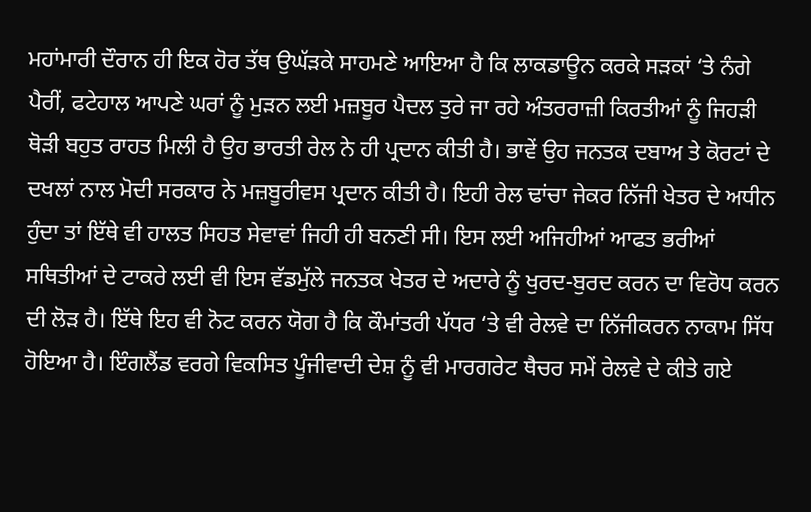ਮਹਾਂਮਾਰੀ ਦੌਰਾਨ ਹੀ ਇਕ ਹੋਰ ਤੱਥ ਉਘੱੜਕੇ ਸਾਹਮਣੇ ਆਇਆ ਹੈ ਕਿ ਲਾਕਡਾਊਨ ਕਰਕੇ ਸੜਕਾਂ ‘ਤੇ ਨੰਗੇ ਪੈਰੀਂ, ਫਟੇਹਾਲ ਆਪਣੇ ਘਰਾਂ ਨੂੰ ਮੁੜਨ ਲਈ ਮਜ਼ਬੂਰ ਪੈਦਲ ਤੁਰੇ ਜਾ ਰਹੇ ਅੰਤਰਰਾਜ਼ੀ ਕਿਰਤੀਆਂ ਨੂੰ ਜਿਹੜੀ ਥੋੜੀ ਬਹੁਤ ਰਾਹਤ ਮਿਲੀ ਹੈ ਉਹ ਭਾਰਤੀ ਰੇਲ ਨੇ ਹੀ ਪ੍ਰਦਾਨ ਕੀਤੀ ਹੈ। ਭਾਵੇਂ ਉਹ ਜਨਤਕ ਦਬਾਅ ਤੇ ਕੋਰਟਾਂ ਦੇ ਦਖਲਾਂ ਨਾਲ ਮੋਦੀ ਸਰਕਾਰ ਨੇ ਮਜ਼ਬੂਰੀਵਸ ਪ੍ਰਦਾਨ ਕੀਤੀ ਹੈ। ਇਹੀ ਰੇਲ ਢਾਂਚਾ ਜੇਕਰ ਨਿੱਜੀ ਖੇਤਰ ਦੇ ਅਧੀਨ ਹੁੰਦਾ ਤਾਂ ਇੱਥੇ ਵੀ ਹਾਲਤ ਸਿਹਤ ਸੇਵਾਵਾਂ ਜਿਹੀ ਹੀ ਬਨਣੀ ਸੀ। ਇਸ ਲਈ ਅਜਿਹੀਆਂ ਆਫਤ ਭਰੀਆਂ ਸਥਿਤੀਆਂ ਦੇ ਟਾਕਰੇ ਲਈ ਵੀ ਇਸ ਵੱਡਮੁੱਲੇ ਜਨਤਕ ਖੇਤਰ ਦੇ ਅਦਾਰੇ ਨੂੰ ਖੁਰਦ-ਬੁਰਦ ਕਰਨ ਦਾ ਵਿਰੋਧ ਕਰਨ ਦੀ ਲੋੜ ਹੈ। ਇੱਥੇ ਇਹ ਵੀ ਨੋਟ ਕਰਨ ਯੋਗ ਹੈ ਕਿ ਕੌਮਾਂਤਰੀ ਪੱਧਰ ‘ਤੇ ਵੀ ਰੇਲਵੇ ਦਾ ਨਿੱਜੀਕਰਨ ਨਾਕਾਮ ਸਿੱਧ ਹੋਇਆ ਹੈ। ਇੰਗਲੈਂਡ ਵਰਗੇ ਵਿਕਸਿਤ ਪੂੰਜੀਵਾਦੀ ਦੇਸ਼ ਨੂੰ ਵੀ ਮਾਰਗਰੇਟ ਥੈਚਰ ਸਮੇਂ ਰੇਲਵੇ ਦੇ ਕੀਤੇ ਗਏ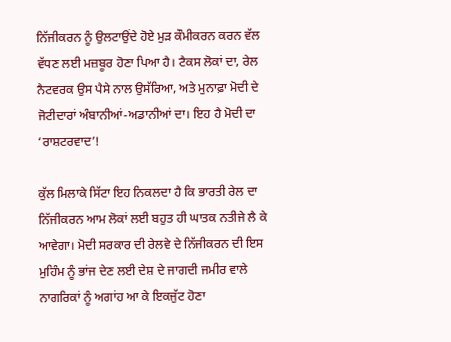ਨਿੱਜੀਕਰਨ ਨੂੰ ਉਲਟਾਉਂਦੇ ਹੋਏ ਮੁੜ ਕੌਮੀਕਰਨ ਕਰਨ ਵੱਲ ਵੱਧਣ ਲਈ ਮਜ਼ਬੂਰ ਹੋਣਾ ਪਿਆ ਹੈ। ਟੈਕਸ ਲੋਕਾਂ ਦਾ, ਰੇਲ ਨੈਟਵਰਕ ਉਸ ਪੈਸੇ ਨਾਲ ਉਸੱਰਿਆ, ਅਤੇ ਮੁਨਾਫ਼ਾ ਮੋਦੀ ਦੇ ਜੋਟੀਦਾਰਾਂ ਅੰਬਾਨੀਆਂ-ਅਡਾਨੀਆਂ ਦਾ। ਇਹ ਹੈ ਮੋਦੀ ਦਾ ‘ਰਾਸ਼ਟਰਵਾਦ’!

ਕੁੱਲ ਮਿਲਾਕੇ ਸਿੱਟਾ ਇਹ ਨਿਕਲਦਾ ਹੈ ਕਿ ਭਾਰਤੀ ਰੇਲ ਦਾ ਨਿੱਜੀਕਰਨ ਆਮ ਲੋਕਾਂ ਲਈ ਬਹੁਤ ਹੀ ਘਾਤਕ ਨਤੀਜੇ ਲੈ ਕੇ ਆਵੇਗਾ। ਮੋਦੀ ਸਰਕਾਰ ਦੀ ਰੇਲਵੇ ਦੇ ਨਿੱਜੀਕਰਨ ਦੀ ਇਸ ਮੁਹਿੰਮ ਨੂੰ ਭਾਂਜ ਦੇਣ ਲਈ ਦੇਸ਼ ਦੇ ਜਾਗਦੀ ਜਮੀਰ ਵਾਲੇ ਨਾਗਰਿਕਾਂ ਨੂੰ ਅਗਾਂਹ ਆ ਕੇ ਇਕਜੁੱਟ ਹੋਣਾ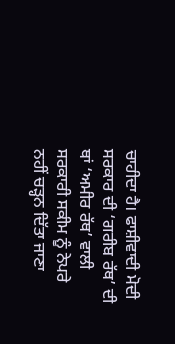ਚਾਹੀਦਾ ਹੈ। ਫਾਸ਼ੀਵਾਦੀ ਮੋਦੀ ਸਰਕਾਰ ਦੀ ‘ਗਰੀਬ ਰੱਥ’ ਦੀ ਥਾਂ ‘ਅਮੀਰ ਰੱਥ’ ਵਾਲੀ ਸਰਕਾਰੀ ਸਕੀਮ ਨੂੰ ਨੇਪਰੇ ਨਹੀਂ ਚੜ੍ਹਨ ਦਿੱਤਾ ਜਾਣਾ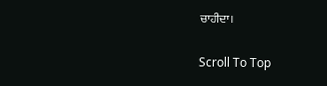ਚਾਹੀਦਾ।

Scroll To Top